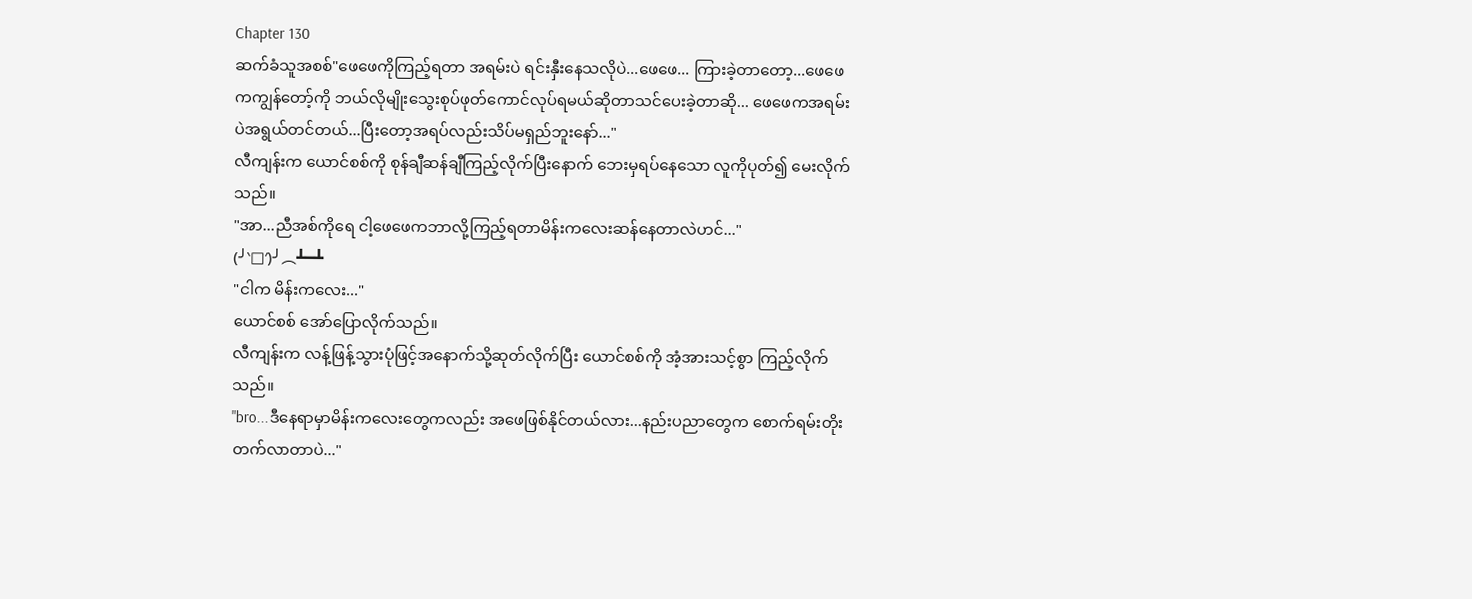Chapter 130
ဆက်ခံသူအစစ်"ဖေဖေကိုကြည့်ရတာ အရမ်းပဲ ရင်းနှီးနေသလိုပဲ...ဖေဖေ... ကြားခဲ့တာတော့...ဖေဖေကကျွန်တော့်ကို ဘယ်လိုမျိုးသွေးစုပ်ဖုတ်ကောင်လုပ်ရမယ်ဆိုတာသင်ပေးခဲ့တာဆို... ဖေဖေကအရမ်းပဲအရွယ်တင်တယ်...ပြီးတော့အရပ်လည်းသိပ်မရှည်ဘူးနော်..."
လီကျန်းက ယောင်စစ်ကို စုန်ချီဆန်ချီကြည့်လိုက်ပြီးနောက် ဘေးမှရပ်နေသော လူကိုပုတ်၍ မေးလိုက်သည်။
"အာ...ညီအစ်ကိုရေ ငါ့ဖေဖေကဘာလို့ကြည့်ရတာမိန်းကလေးဆန်နေတာလဲဟင်..."
(╯‵□′)╯︵┻━┻
"ငါက မိန်းကလေး..."
ယောင်စစ် အော်ပြောလိုက်သည်။
လီကျန်းက လန့်ဖြန့်သွားပုံဖြင့်အနောက်သို့ဆုတ်လိုက်ပြီး ယောင်စစ်ကို အံ့အားသင့်စွာ ကြည့်လိုက်သည်။
"bro...ဒီနေရာမှာမိန်းကလေးတွေကလည်း အဖေဖြစ်နိုင်တယ်လား...နည်းပညာတွေက စောက်ရမ်းတိုးတက်လာတာပဲ..."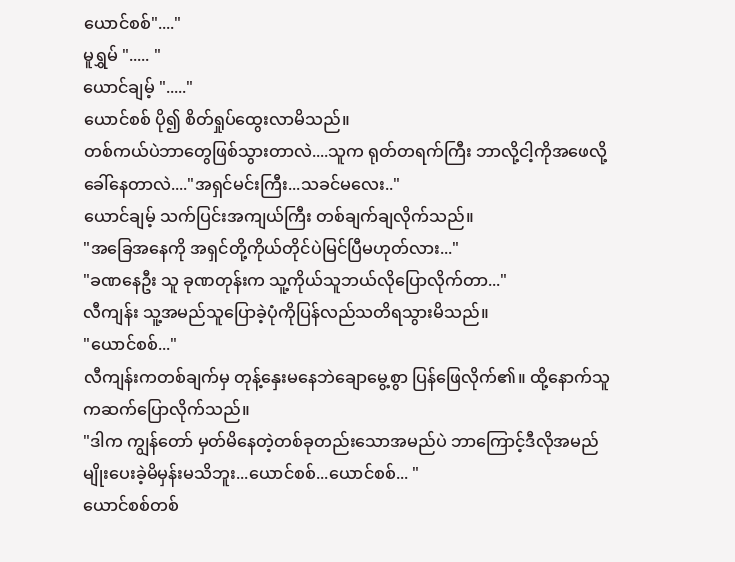ယောင်စစ်"...."
မူရွှမ် "..... "
ယောင်ချမ့် "....."
ယောင်စစ် ပို၍ စိတ်ရှုပ်ထွေးလာမိသည်။
တစ်ကယ်ပဲဘာတွေဖြစ်သွားတာလဲ....သူက ရုတ်တရက်ကြီး ဘာလို့ငါ့ကိုအဖေလို့ခေါ်နေတာလဲ...."အရှင်မင်းကြီး...သခင်မလေး.."
ယောင်ချမ့် သက်ပြင်းအကျယ်ကြီး တစ်ချက်ချလိုက်သည်။
"အခြေအနေကို အရှင်တို့ကိုယ်တိုင်ပဲမြင်ပြီမဟုတ်လား..."
"ခဏနေဦး သူ ခုဏတုန်းက သူ့ကိုယ်သူဘယ်လိုပြောလိုက်တာ..."
လီကျန်း သူ့အမည်သူပြောခဲ့ပုံကိုပြန်လည်သတိရသွားမိသည်။
"ယောင်စစ်..."
လီကျန်းကတစ်ချက်မှ တုန့်နှေးမနေဘဲချောမွေ့စွာ ပြန်ဖြေလိုက်၏။ ထို့နောက်သူကဆက်ပြောလိုက်သည်။
"ဒါက ကျွန်တော် မှတ်မိနေတဲ့တစ်ခုတည်းသောအမည်ပဲ ဘာကြောင့်ဒီလိုအမည်မျိုးပေးခဲ့မိမှန်းမသိဘူး...ယောင်စစ်...ယောင်စစ်... "
ယောင်စစ်တစ်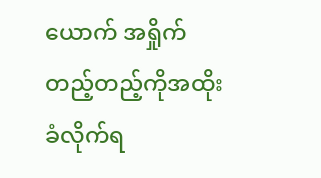ယောက် အရှိုက်တည့်တည့်ကိုအထိုးခံလိုက်ရ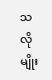သလိုမျိုး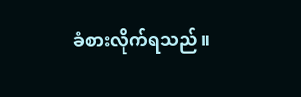ခံစားလိုက်ရသည်။